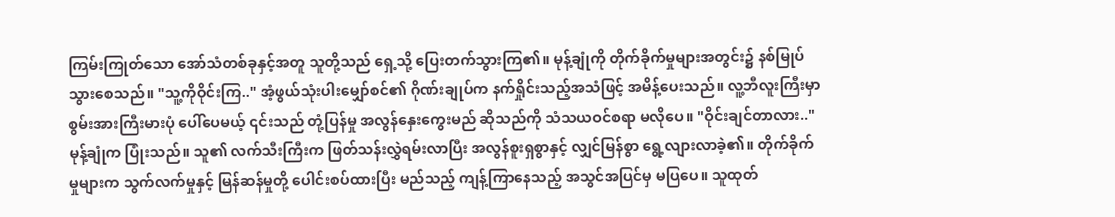ကြမ်းကြုတ်သော အော်သံတစ်ခုနှင့်အတူ သူတို့သည် ရှေ့သို့ ပြေးတက်သွားကြ၏။ မုန့်ချုံကို တိုက်ခိုက်မှုများအတွင်း၌ နစ်မြုပ်သွားစေသည်။ "သူ့ကိုဝိုင်းကြ.." အံ့ဖွယ်သုံးပါးမျှော်စင်၏ ဂိုဏ်းချုပ်က နက်ရှိုင်းသည့်အသံဖြင့် အမိန့်ပေးသည်။ လူ့ဘီလူးကြီးမှာ စွမ်းအားကြီးမားပုံ ပေါ်ပေမယ့် ၎င်းသည် တုံ့ပြန်မှု အလွန်နှေးကွေးမည် ဆိုသည်ကို သံသယဝင်စရာ မလိုပေ။ "ဝိုင်းချင်တာလား.." မုန့်ချုံက ပြုံးသည်။ သူ၏ လက်သီးကြီးက ဖြတ်သန်းလွှဲရမ်းလာပြီး အလွန်စူးရှစွာနှင့် လျှင်မြန်စွာ ရွေ့လျားလာခဲ့၏။ တိုက်ခိုက်မှုများက သွက်လက်မှုနှင့် မြန်ဆန်မှုတို့ ပေါင်းစပ်ထားပြီး မည်သည့် ကျန့်ကြာနေသည့် အသွင်အပြင်မှ မပြပေ။ သူထုတ်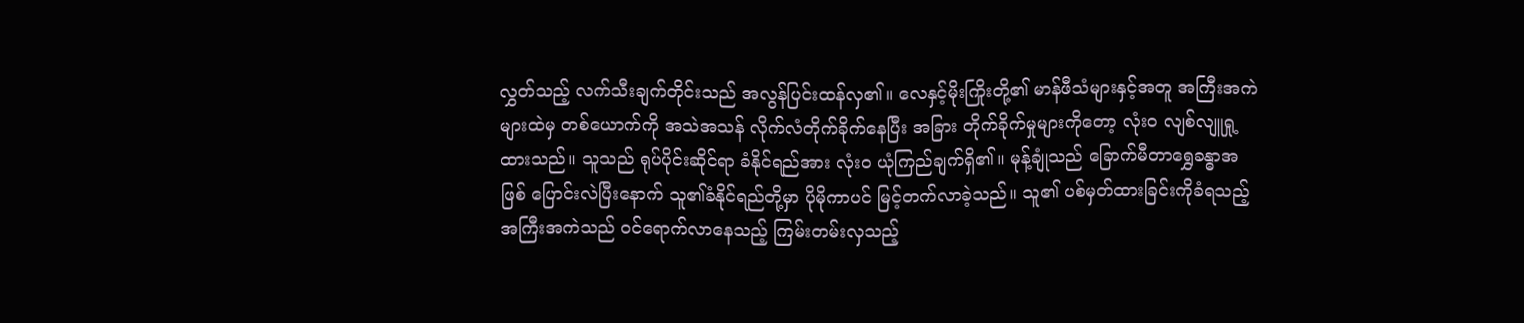လွှတ်သည့် လက်သီးချက်တိုင်းသည် အလွန်ပြင်းထန်လှ၏။ လေနှင့်မိုးကြိုးတို့၏ မာန်ဖီသံများနှင့်အတူ အကြီးအကဲများထဲမှ တစ်ယောက်ကို အသဲအသန် လိုက်လံတိုက်ခိုက်နေပြီး အခြား တိုက်ခိုက်မှုများကိုတော့ လုံးဝ လျစ်လျူရှု့ထားသည်။ သူသည် ရုပ်ပိုင်းဆိုင်ရာ ခံနိုင်ရည်အား လုံးဝ ယုံကြည်ချက်ရှိ၏။ မုန့်ချုံသည် ခြောက်မီတာရွှေခန္ဓာအဖြစ် ပြောင်းလဲပြီးနောက် သူ၏ခံနိုင်ရည်တို့မှာ ပိုမိုကာပင် မြင့်တက်လာခဲ့သည်။ သူ၏ ပစ်မှတ်ထားခြင်းကိုခံရသည့် အကြီးအကဲသည် ဝင်ရောက်လာနေသည့် ကြမ်းတမ်းလှသည့်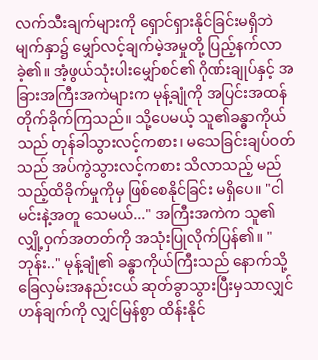လက်သီးချက်များကို ရှောင်ရှားနိုင်ခြင်းမရှိဘဲ မျက်နှာ၌ မျှော်လင့်ချက်မဲ့အမှုတို့ ပြည့်နက်လာခဲ့၏။ အံ့ဖွယ်သုံးပါးမျှော်စင်၏ ဂိုဏ်းချုပ်နှင့် အခြားအကြီးအကဲများက မုန့်ချုံကို အပြင်းအထန် တိုက်ခိုက်ကြသည်။ သို့ပေမယ့် သူ၏ခန္ဓာကိုယ်သည် တုန်ခါသွားလင့်ကစား၊ မသေခြင်းချပ်ဝတ်သည် အပ်ကွဲသွားလင့်ကစား သိလာသည့် မည်သည့်ထိခိုက်မှုကိုမှ ဖြစ်စေနိုင်ခြင်း မရှိပေ။ "ငါ မင်းနဲ့အတူ သေမယ်..." အကြီးအကဲက သူ၏ လျှို့ဝှက်အတတ်ကို အသုံးပြုလိုက်ပြန်၏။ "ဘုန်း.." မုန့်ချုံ၏ ခန္ဓာကိုယ်ကြီးသည် နောက်သို့ခြေလှမ်းအနည်းငယ် ဆုတ်ခွာသွားပြီးမှသာလျှင် ဟန်ချက်ကို လျှင်မြန်စွာ ထိန်းနိုင်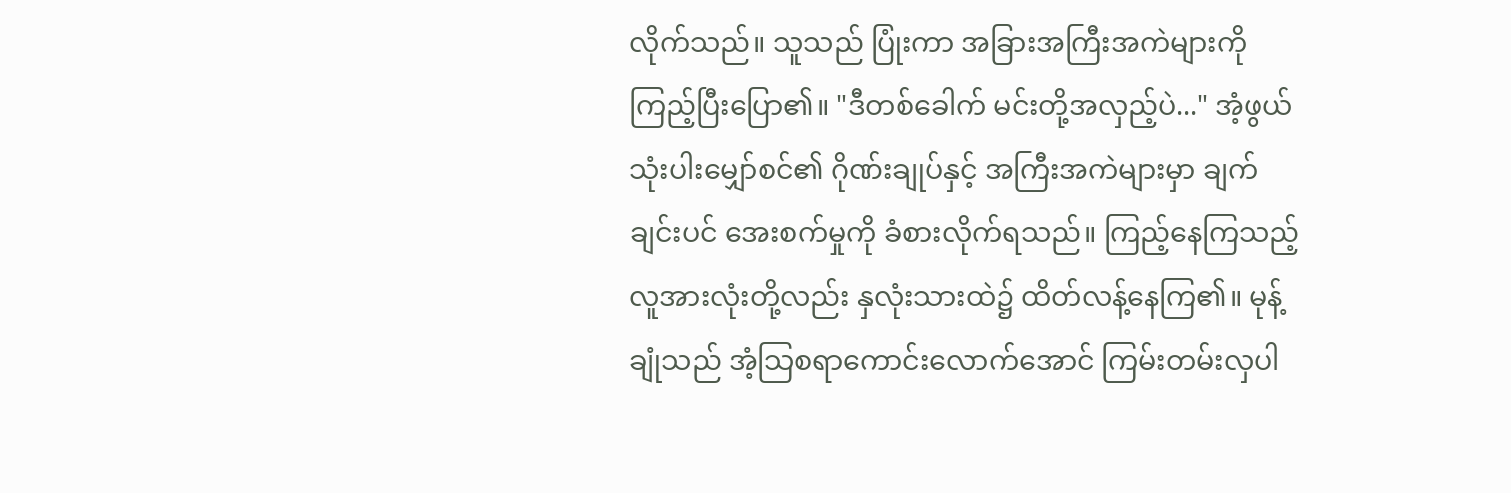လိုက်သည်။ သူသည် ပြုံးကာ အခြားအကြီးအကဲများကို ကြည့်ပြီးပြော၏။ "ဒီတစ်ခေါက် မင်းတို့အလှည့်ပဲ..." အံ့ဖွယ်သုံးပါးမျှော်စင်၏ ဂိုဏ်းချုပ်နှင့် အကြီးအကဲများမှာ ချက်ချင်းပင် အေးစက်မှုကို ခံစားလိုက်ရသည်။ ကြည့်နေကြသည့် လူအားလုံးတို့လည်း နှလုံးသားထဲ၌ ထိတ်လန့်နေကြ၏။ မုန့်ချုံသည် အံ့သြစရာကောင်းလောက်အောင် ကြမ်းတမ်းလှပါ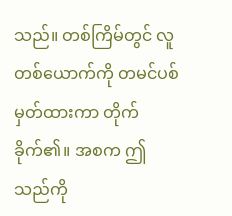သည်။ တစ်ကြိမ်တွင် လူတစ်ယောက်ကို တမင်ပစ်မှတ်ထားကာ တိုက်ခိုက်၏။ အစက ဤသည်ကို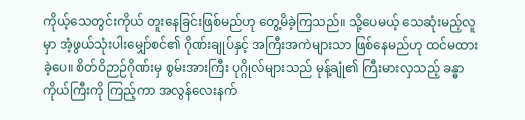ကိုယ့်သေတွင်းကိုယ် တူးနေခြင်းဖြစ်မည်ဟု တွေ့မိခဲ့ကြသည်။ သို့ပေမယ့် သေဆုံးမည့်လူမှာ အံ့ဖွယ်သုံးပါးမျှော်စင်၏ ဂိုဏ်းချုပ်နှင့် အကြီးအကဲများသာ ဖြစ်နေမည်ဟု ထင်မထားခဲ့ပေ။ စိတ်ဝိဉာဉ်ဂိုဏ်းမှ စွမ်းအားကြီး ပုဂ္ဂိုလ်များသည် မုန့်ချုံ၏ ကြီးမားလှသည့် ခန္ဓာကိုယ်ကြီးကို ကြည့်ကာ အလွန်လေးနက်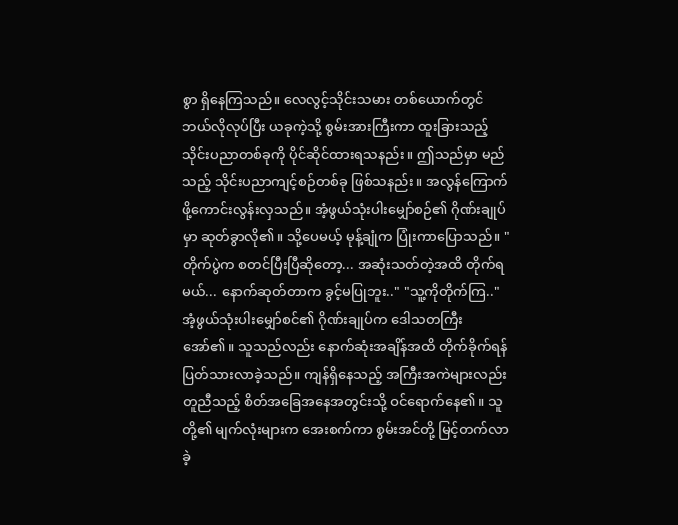စွာ ရှိနေကြသည်။ လေလွင့်သိုင်းသမား တစ်ယောက်တွင် ဘယ်လိုလုပ်ပြီး ယခုကဲ့သို့ စွမ်းအားကြီးကာ ထူးခြားသည့် သိုင်းပညာတစ်ခုကို ပိုင်ဆိုင်ထားရသနည်း။ ဤသည်မှာ မည်သည့် သိုင်းပညာကျင့်စဉ်တစ်ခု ဖြစ်သနည်း။ အလွန်ကြောက်ဖို့ကောင်းလွန်းလှသည်။ အံ့ဖွယ်သုံးပါးမျှော်စဉ်၏ ဂိုဏ်းချုပ်မှာ ဆုတ်ခွာလို၏။ သို့ပေမယ့် မုန့်ချုံက ပြုံးကာပြောသည်။ "တိုက်ပွဲက စတင်ပြီးပြီဆိုတော့... အဆုံးသတ်တဲ့အထိ တိုက်ရမယ်... နောက်ဆုတ်တာက ခွင့်မပြုဘူး.." "သူ့ကိုတိုက်ကြ.." အံ့ဖွယ်သုံးပါးမျှော်စင်၏ ဂိုဏ်းချုပ်က ဒေါသတကြီးအော်၏။ သူသည်လည်း နောက်ဆုံးအချိန်အထိ တိုက်ခိုက်ရန် ပြတ်သားလာခဲ့သည်။ ကျန်ရှိနေသည့် အကြီးအကဲများလည်း တူညီသည့် စိတ်အခြေအနေအတွင်းသို့ ဝင်ရောက်နေ၏။ သူတို့၏ မျက်လုံးများက အေးစက်ကာ စွမ်းအင်တို့ မြင့်တက်လာခဲ့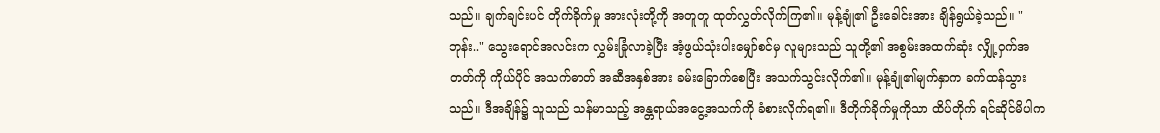သည်။ ချက်ချင်းပင် တိုက်ခိုက်မှု အားလုံးတို့ကို အတူတူ ထုတ်လွှတ်လိုက်ကြ၏။ မုန့်ချုံ၏ ဦးခေါင်းအား ချိန်ရွယ်ခဲ့သည်။ "ဘုန်း.." သွေးရောင်အလင်းက လွှမ်းခြုံလာခဲ့ပြီး အံ့ဖွယ်သုံးပါးမျှော်စင်မှ လူများသည် သူတို့၏ အစွမ်းအထက်ဆုံး လျှို့ဝှက်အတတ်ကို ကိုယ်ပိုင် အသက်ဓာတ် အဆီအနှစ်အား ခမ်းခြောက်စေပြီး အသက်သွင်းလိုက်၏။ မုန့်ချုံ၏မျက်နှာက ခက်ထန်သွားသည်။ ဒီအချိန်၌ သူသည် သန်မာသည့် အန္တရာယ်အငွေ့အသက်ကို ခံစားလိုက်ရ၏။ ဒီတိုက်ခိုက်မှုကိုသာ ထိပ်တိုက် ရင်ဆိုင်မိပါက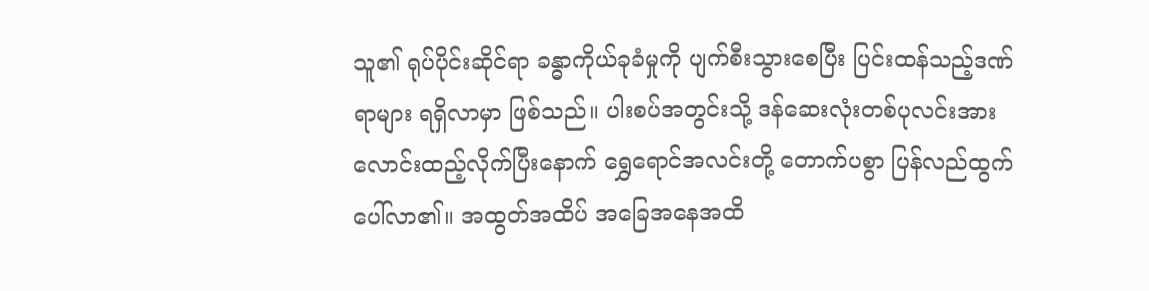သူ၏ ရုပ်ပိုင်းဆိုင်ရာ ခန္ဓာကိုယ်ခုခံမှုကို ပျက်စီးသွားစေပြီး ပြင်းထန်သည့်ဒဏ်ရာများ ရရှိလာမှာ ဖြစ်သည်။ ပါးစပ်အတွင်းသို့ ဒန်ဆေးလုံးတစ်ပုလင်းအား လောင်းထည့်လိုက်ပြီးနောက် ရွှေရောင်အလင်းတို့ တောက်ပစွာ ပြန်လည်ထွက်ပေါ်လာ၏။ အထွတ်အထိပ် အခြေအနေအထိ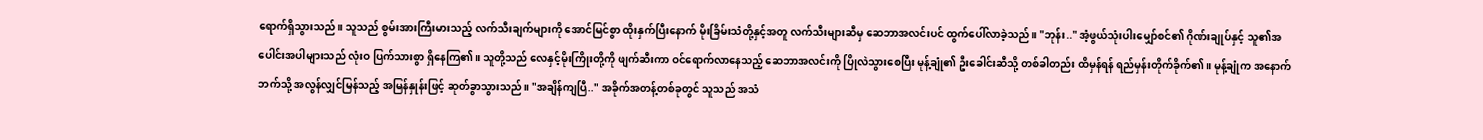ရောက်ရှိသွားသည်။ သူသည် စွမ်းအားကြီးမားသည့် လက်သီးချက်များကို အောင်မြင်စွာ ထိုးနှက်ပြီးနောက် မိုးခြိမ်းသံတို့နှင့်အတူ လက်သီးများဆီမှ ဆေဘာအလင်းပင် ထွက်ပေါ်လာခဲ့သည်။ "ဘုန်း.." အံ့ဖွယ်သုံးပါးမျှော်စင်၏ ဂိုဏ်းချုပ်နှင့် သူ၏အပေါင်းအပါများသည် လုံးဝ ပြက်သားစွာ ရှိနေကြ၏။ သူတို့သည် လေနှင့်မိုးကြိုးတို့ကို ဖျက်ဆီးကာ ဝင်ရောက်လာနေသည့် ဆေဘာအလင်းကို ပြိုလဲသွားစေပြီး မုန့်ချုံ၏ ဦးခေါင်းဆီသို့ တစ်ခါတည်း ထိမှန်ရန် ရည်မှန်းတိုက်ခိုက်၏။ မုန့်ချုံက အနောက်ဘက်သို့ အလွန်လျှင်မြန်သည့် အမြန်နှုန်းဖြင့် ဆုတ်ခွာသွားသည်။ "အချိန်ကျပြီ.." အခိုက်အတန့်တစ်ခုတွင် သူသည် အသံ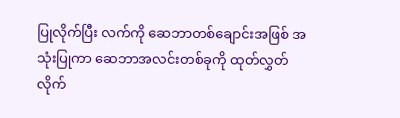ပြုလိုက်ပြီး လက်ကို ဆေဘာတစ်ချောင်းအဖြစ် အသုံးပြုကာ ဆေဘာအလင်းတစ်ခုကို ထုတ်လွှတ်လိုက်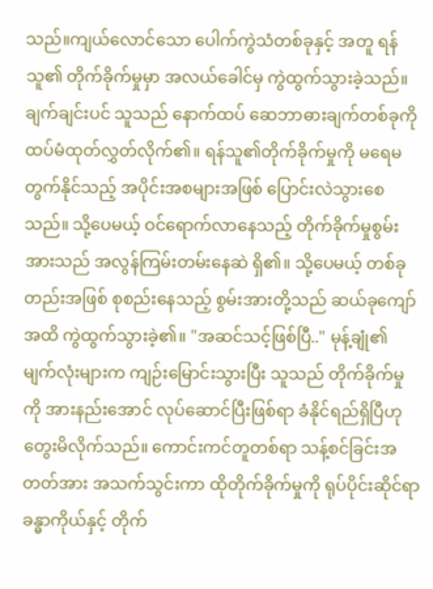သည်။ကျယ်လောင်သော ပေါက်ကွဲသံတစ်ခုနှင့် အတူ ရန်သူ၏ တိုက်ခိုက်မှုမှာ အလယ်ခေါင်မှ ကွဲထွက်သွားခဲ့သည်။ ချက်ချင်းပင် သူသည် နောက်ထပ် ဆေဘာဓားချက်တစ်ခုကို ထပ်မံထုတ်လွှတ်လိုက်၏။ ရန်သူ၏တိုက်ခိုက်မှုကို မရေမတွက်နိုင်သည့် အပိုင်းအစများအဖြစ် ပြောင်းလဲသွားစေသည်။ သို့ပေမယ့် ဝင်ရောက်လာနေသည့် တိုက်ခိုက်မှုစွမ်းအားသည် အလွန်ကြမ်းတမ်းနေဆဲ ရှိ၏။ သို့ပေမယ့် တစ်ခုတည်းအဖြစ် စုစည်းနေသည့် စွမ်းအားတို့သည် ဆယ်ခုကျော်အထိ ကွဲထွက်သွားခဲ့၏။ "အဆင်သင့်ဖြစ်ပြီ.." မုန့်ချုံ၏ မျက်လုံးများက ကျဉ်းမြောင်းသွားပြီး သူသည် တိုက်ခိုက်မှုကို အားနည်းအောင် လုပ်ဆောင်ပြီးဖြစ်ရာ ခံနိုင်ရည်ရှိပြီဟု တွေးမိလိုက်သည်။ ကောင်းကင်တူတစ်ရာ သန့်စင်ခြင်းအတတ်အား အသက်သွင်းကာ ထိုတိုက်ခိုက်မှုကို ရုပ်ပိုင်းဆိုင်ရာ ခန္ဓာကိုယ်နှင့် တိုက်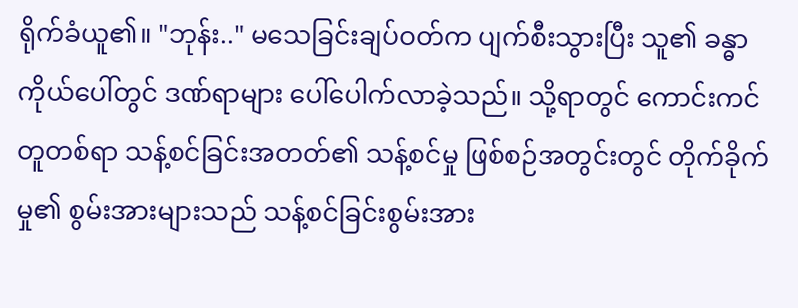ရိုက်ခံယူ၏။ "ဘုန်း.." မသေခြင်းချပ်ဝတ်က ပျက်စီးသွားပြီး သူ၏ ခန္ဓာကိုယ်ပေါ်တွင် ဒဏ်ရာများ ပေါ်ပေါက်လာခဲ့သည်။ သို့ရာတွင် ကောင်းကင်တူတစ်ရာ သန့်စင်ခြင်းအတတ်၏ သန့်စင်မှု ဖြစ်စဉ်အတွင်းတွင် တိုက်ခိုက်မှု၏ စွမ်းအားများသည် သန့်စင်ခြင်းစွမ်းအား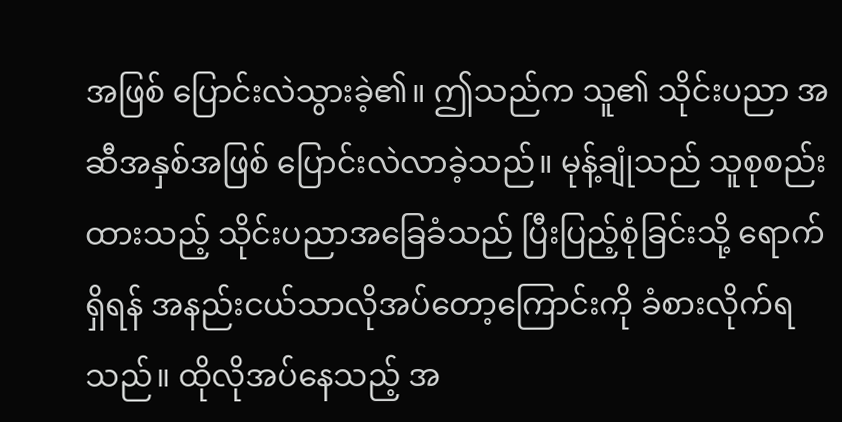အဖြစ် ပြောင်းလဲသွားခဲ့၏။ ဤသည်က သူ၏ သိုင်းပညာ အဆီအနှစ်အဖြစ် ပြောင်းလဲလာခဲ့သည်။ မုန့်ချုံသည် သူစုစည်းထားသည့် သိုင်းပညာအခြေခံသည် ပြီးပြည့်စုံခြင်းသို့ ရောက်ရှိရန် အနည်းငယ်သာလိုအပ်တော့ကြောင်းကို ခံစားလိုက်ရသည်။ ထိုလိုအပ်နေသည့် အ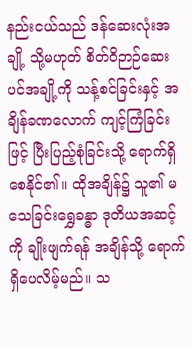နည်းငယ်သည် ဒန်ဆေးလုံးအချို့ သို့မဟုတ် စိတ်ဝိဉာဉ်ဆေးပင်အချို့ကို သန့်စင်ခြင်းနှင့် အချိန်ခဏလောက် ကျင့်ကြံခြင်းဖြင့် ပြီးပြည့်စုံခြင်းသို့ ရောက်ရှိစေနိုင်၏။ ထိုအချိန်၌ သူ၏ မသေခြင်းရွှေခန္ဓာ ဒုတိယအဆင့်ကို ချိုးဖျက်ရန် အချိန်သို့ ရောက်ရှိပေလိမ့်မည်။ သ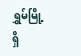ရွှမ်မြို့ရှိ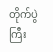တိုက်ပွဲကြီး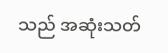သည် အဆုံးသတ်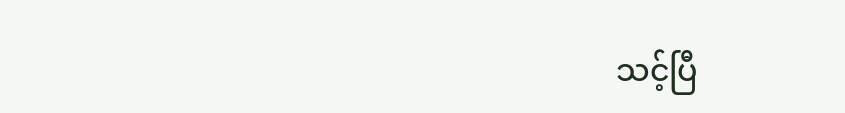သင့်ပြီ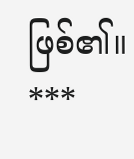ဖြစ်၏။
***